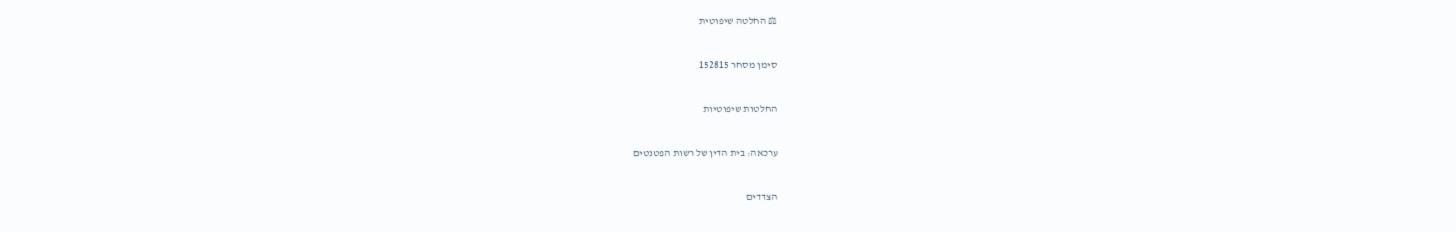⚖ החלטה שיפוטית

סימן מסחר 152815

החלטות שיפוטיות

ערכאה: בית הדין של רשות הפטנטים

הצדדים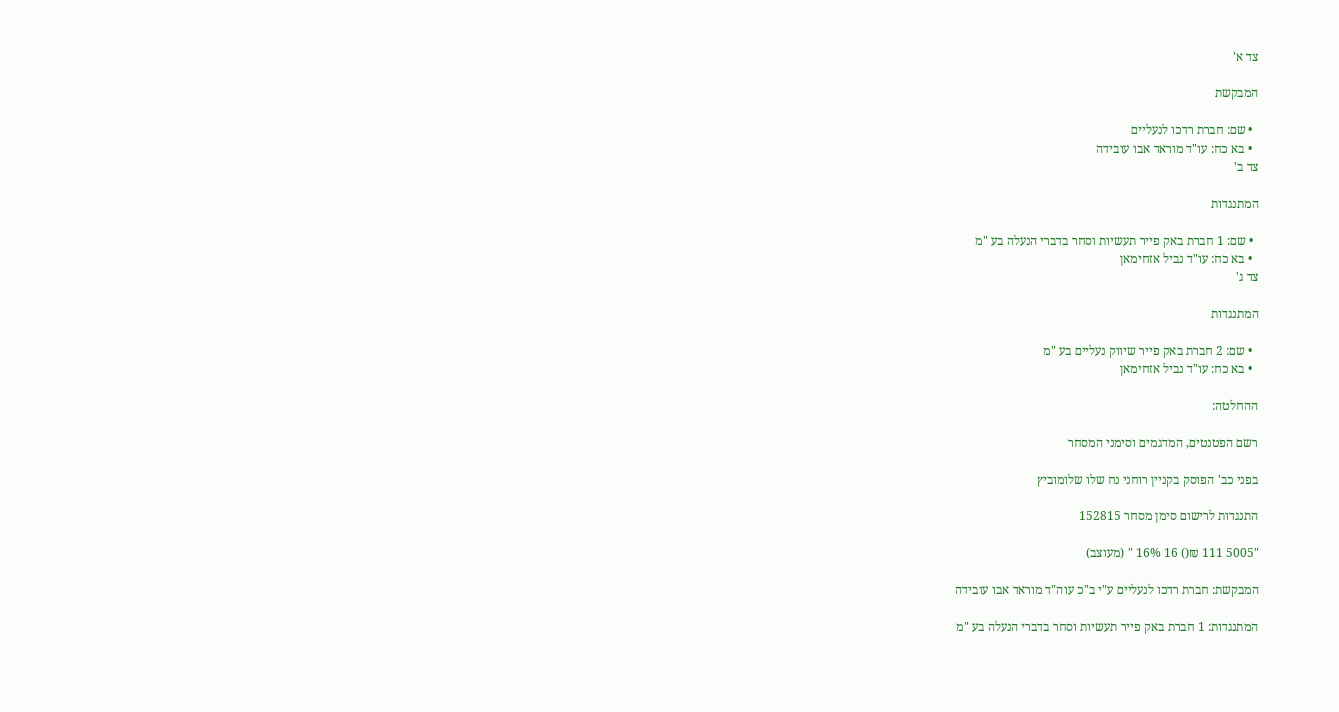צד א'

המבקשת

  • שם: חברת רדכו לנעליים
  • בא כח: עו"ד מוראד אבו עובידה
צד ב'

המתנגדות

  • שם: 1 חברת באק פייר תעשיות וסחר בדברי הנעלה בע "מ
  • בא כח: עו"ד נביל אזחימאן
צד ג'

המתנגדות

  • שם: 2 חברת באק פייר שיווק נעליים בע "מ
  • בא כח: עו"ד נביל אזחימאן

ההחלטה:

רשם הפטנטים, המדגמים וסימני המסחר

בפני כב' הפוסק בקניין רוחני נח שלו שלומוביץ

התנגדות לרישום סימן מסחר 152815

"5005 111 ₪() 16 16% " (מעוצב)

המבקשת: חברת רדכו לנעליים ע"י ב"כ עוה"ד מוראד אבו עובידה

המתנגדות: 1 חברת באק פייר תעשיות וסחר בדברי הנעלה בע "מ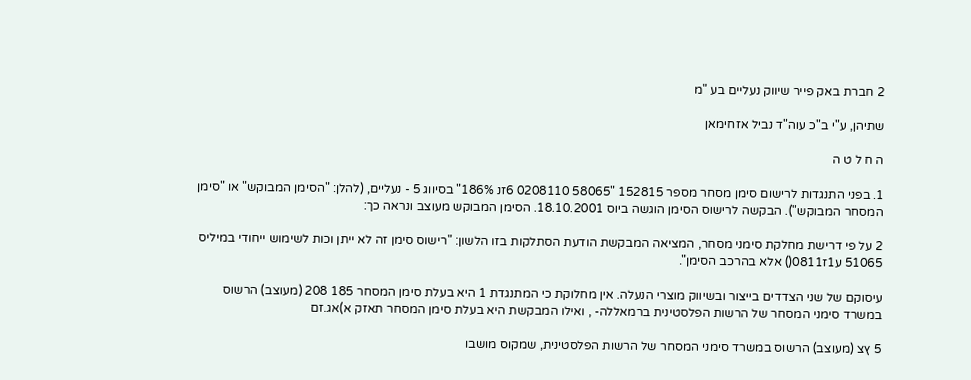2 חברת באק פייר שיווק נעליים בע "מ

שתיהן, ע"י ב"כ עוה"ד נביל אזחימאן

ה ח ל ט ה

1. בפני התנגדות לרישום סימן מסחר מספר 152815 "58065 0208110 6זנ 186%" בסיווג 5 - נעליים, (להלן: "הסימן המבוקש" או "סימן המסחר המבוקש"). הבקשה לרישוס הסימן הוגשה ביוס 18.10.2001. הסימן המבוקש מעוצב ונראה כך:

2 על פי דרישת מחלקת סימני מסחר, המציאה המבקשת הודעת הסתלקות בזו הלשון: "רישוס סימן זה לא ייתן וכות לשימוש ייחודי במיליס 51065 ע1ז0811() אלא בהרכב הסימן".

עיסוקם של שני הצדדים בייצור ובשיווק מוצרי הנעלה. אין מחלוקת כי המתנגדת 1 היא בעלת סימן המסחר 185 208 (מעוצב) הרשוס במשרד סימני המסחר של הרשות הפלסטינית ברמאללה- , ואילו המבקשת היא בעלת סימן המסחר תאזק א)אג.זם

5 ץצ (מעוצב) הרשוס במשרד סימני המסחר של הרשות הפלסטינית, שמקוס מושבו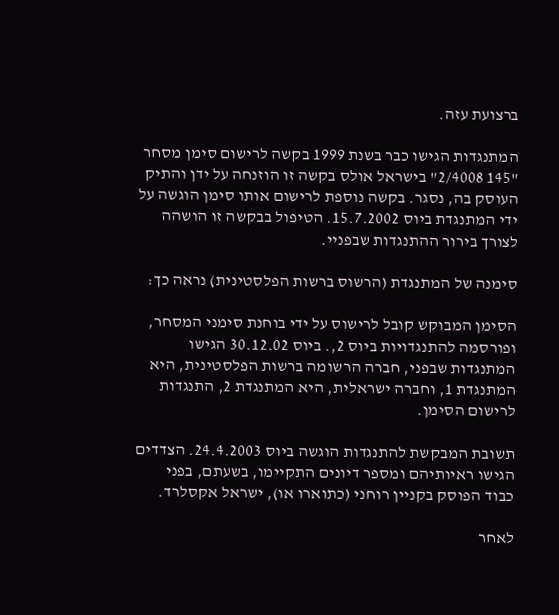ברצועת עזה.

המתנגדות הגישו כבר בשנת 1999 בקשה לרישום סימן מסחר "145 2/4008" בישראל אולס בקשה זו הוזנחה על ידן והתיק העוסק בה, נסגר. בקשה נוספת לרישום אותו סימן הוגשה על ידי המתנגדת ביוס 15.7.2002. הטיפול בבקשה זו הושהה לצורך בירור ההתנגדות שבפניי.

סימנה של המתנגדת (הרשוס ברשות הפלסטינית) נראה כך:

הסימן המבוקש קובל לרישוס על ידי בוחנת סימני המסחר, ופורסמה להתנגדויות ביוס 2,. ביוס 30.12.02 הגישו המתנגדות שבפני, חברה הרשומה ברשות הפלסטינית, היא המתנגדת 1, וחברה ישראלית, היא המתנגדת 2, התנגדות לרישום הסימן.

תשובת המבקשת להתנגדות הוגשה ביוס 24.4.2003. הצדדים הגישו ראיותיהם ומספר דיונים התקיימו, בשעתם, בפני כבוד הפוסק בקניין רוחני (כתוארו או), ישראל אקסלרד.

לאחר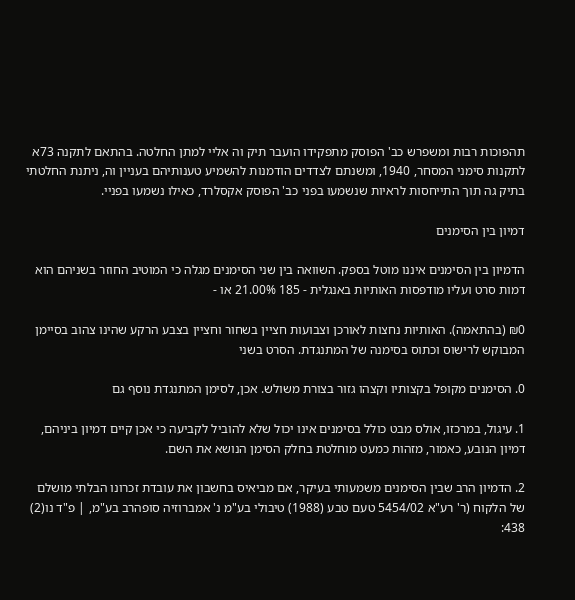תהפוכות רבות ומשפרש כב' הפוסק מתפקידו הועבר תיק וה אליי למתן החלטה. בהתאם לתקנה 73א לתקנות סימני המסחר, 1940, ומשנתם לצדדים הודמנות להשמיע טענותיהם בעניין וה, ניתנת החלטתי בתיק גה תוך התייחסות לראיות שנשמעו בפני כב' הפוסק אקסלרד, כאילו נשמעו בפניי.

דמיון בין הסימנים

הדמיון בין הסימנים איננו מוטל בספק. השוואה בין שני הסימנים מגלה כי המוטיב החוזר בשניהם הוא דמות סרט ועליו מודפסות האותיות באנגלית - 185 21.00% או -

₪0 (בהתאמה). האותיות נחצות לאורכן וצבועות חציין בשחור וחציין בצבע הרקע שהינו צהוב בסיימן המבוקש לרישוס וכתוס בסימנה של המתנגדת. הסרט בשני

0. הסימנים מקופל בקצותיו וקצהו גזור בצורת משולש. אכן, לסימן המתנגדת נוסף גם

1. עיגול, במרכזו, אולס מבט כולל בסימנים אינו יכול שלא להוביל לקביעה כי אכן קיים דמיון ביניהם, דמיון הנובע, כאמור, מזהות כמעט מוחלטת בחלק הסימן הנושא את השם.

2. הדמיון הרב שבין הסימנים משמעותי בעיקר, אם מביאיס בחשבון את עובדת זכרונו הבלתי מושלם של הלקוח (ר' רע"א 5454/02 טעם טבע (1988) טיבולי בע"מ נ' אמברוזיה סופהרב בע"מ, | פ"ד נו(2) 438: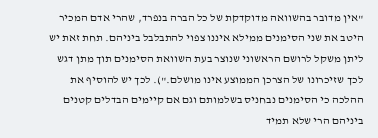"אין מדובר בהשוואה מדוקדקת של כל הברה בנפרד, שהרי אדם המכיר היטב את שני הסימנים ממילא איננו צפוי להתבלבל ביניהם. תחת זאת יש ליתן משקל לרושם הראשוני שנוצר בעת השוואת הסימנים תוך מתן דגש לכך שזיכרונו של הצרכן הממוצע אינו מושלם."). לכך יש להוסיף את ההלכה כי הסימנים נבחניס בשלמותם וגם אם קיימים הבדלים קטנים ביניהם הרי שלא תמיד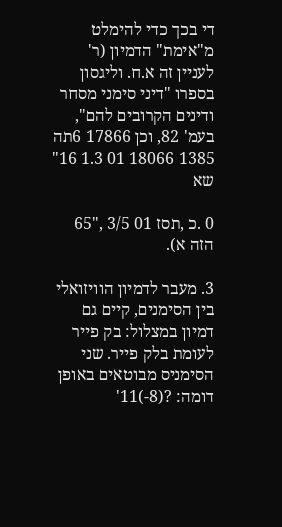די בכך כדי להימלט מ"אימת" הדמיון (ר' לעניין זה א.ח. וליגסון בספרו "דיני סימני מסחר ודינים הקרובים להם", בעמ' 82, וכן 17866 6תה 1385 18066 01 1.3 16" שא

0 .כ ,תסז 01 3/5 ,"65 הזה א).

3. מעבר לדמיון הוויזואלי בין הסימנים, קיים גם דמיון במצלול: בק פייר לעומת בלק פייר. שני הסימניס מבוטאים באופן דומה: ?(8-)11'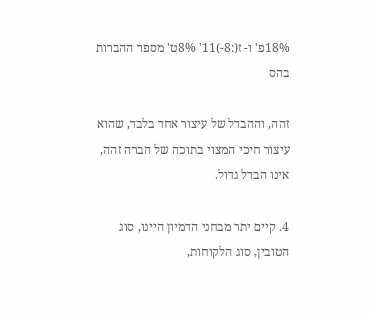18%פ' ו- ז(:8-)11' 8%ט' מספר ההברות בהס

זהה, וההבדל של עיצור אחד בלבד, שהוא עיצור חיכי המצוי בתוכה של הברה זהה, אינו הבדל גדול.

4. קיים יתר מבחני הדמיון היינו, סוג הטובין, סוג הלקוחות,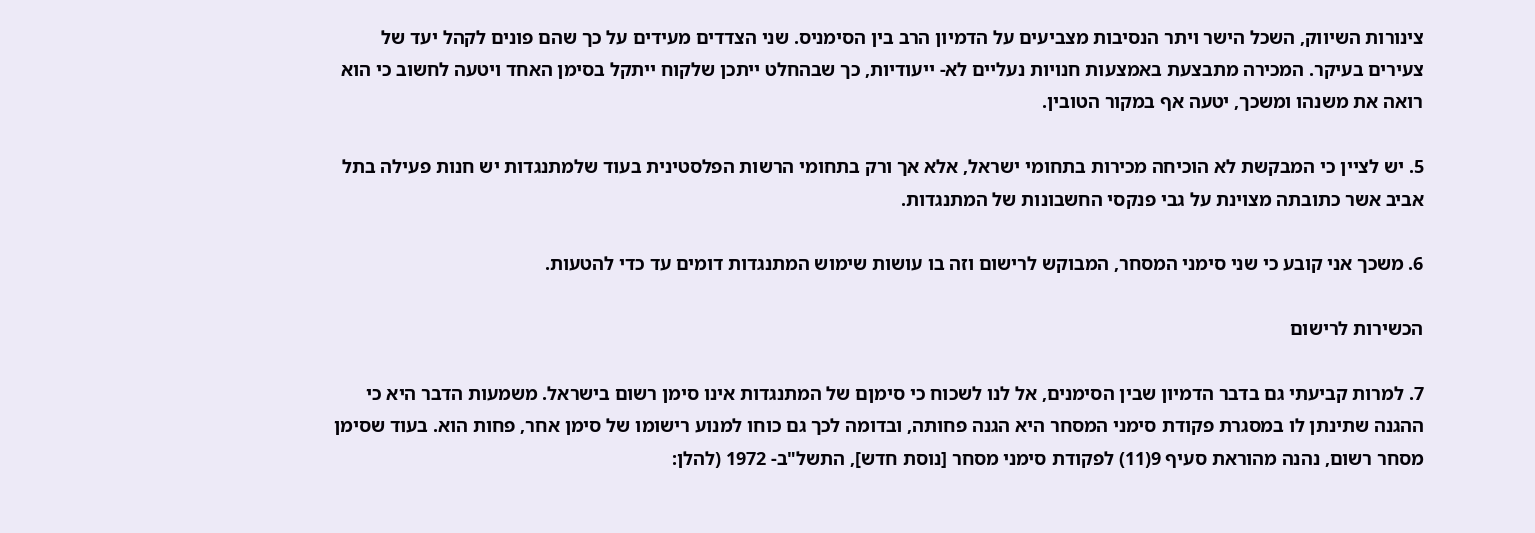צינורות השיווק, השכל הישר ויתר הנסיבות מצביעים על הדמיון הרב בין הסימניס. שני הצדדים מעידים על כך שהם פונים לקהל יעד של צעירים בעיקר. המכירה מתבצעת באמצעות חנויות נעליים לא- ייעודיות, כך שבהחלט ייתכן שלקוח ייתקל בסימן האחד ויטעה לחשוב כי הוא רואה את משנהו ומשכך, יטעה אף במקור הטובין.

5. יש לציין כי המבקשת לא הוכיחה מכירות בתחומי ישראל, אלא אך ורק בתחומי הרשות הפלסטינית בעוד שלמתנגדות יש חנות פעילה בתל אביב אשר כתובתה מצוינת על גבי פנקסי החשבונות של המתנגדות.

6. משכך אני קובע כי שני סימני המסחר, המבוקש לרישום וזה בו עושות שימוש המתנגדות דומים עד כדי להטעות.

הכשירות לרישום

7. למרות קביעתי גם בדבר הדמיון שבין הסימנים, אל לנו לשכוח כי סימןם של המתנגדות אינו סימן רשום בישראל. משמעות הדבר היא כי ההגנה שתינתן לו במסגרת פקודת סימני המסחר היא הגנה פחותה, ובדומה לכך גם כוחו למנוע רישומו של סימן אחר, פחות הוא. בעוד שסימן מסחר רשום, נהנה מהוראת סעיף 9(11) לפקודת סימני מסחר [נוסת חדש], התשל"ב- 1972 (להלן: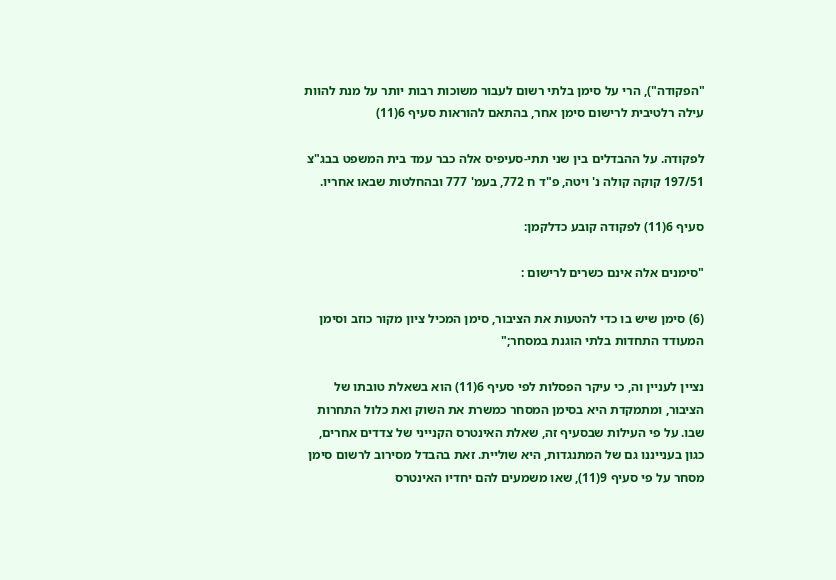"הפקודה"), הרי על סימן בלתי רשום לעבור משוכות רבות יותר על מנת להוות עילה רלטיבית לרישום סימן אחר, בהתאם להוראות סעיף 6(11)

לפקודה. על ההבדלים בין שני תתי-סעיפיס אלה כבר עמד בית המשפט בבג"צ 197/51 קוקה קולה נ' ויטה, פ"ד ח 772, בעמ' 777 ובהחלטות שבאו אחריו.

סעיף 6(11) לפקודה קובע כדלקמן:

"סימנים אלה אינם כשרים לרישום :

(6) סימן שיש בו כדי להטעות את הציבור, סימן המכיל ציון מקור כוזב וסימן המעודד התחדות בלתי הוגנת במסחר;"

נציין לעניין וה, כי עיקר הפסלות לפי סעיף 6(11) הוא בשאלת טובתו של הציבור, ומתמקדת היא בסימן המסחר כמשרת את השוק ואת כלול התחרות שבו. על פי העילות שבסעיף זה, שאלת האינטרס הקנייני של צדדים אחרים, כגון בענייננו גם של המתנגדות, היא שוליית. זאת בהבדל מסירוב לרשום סימן מסחר על פי סעיף 9(11), שאו משמעים להם יחדיו האינטרס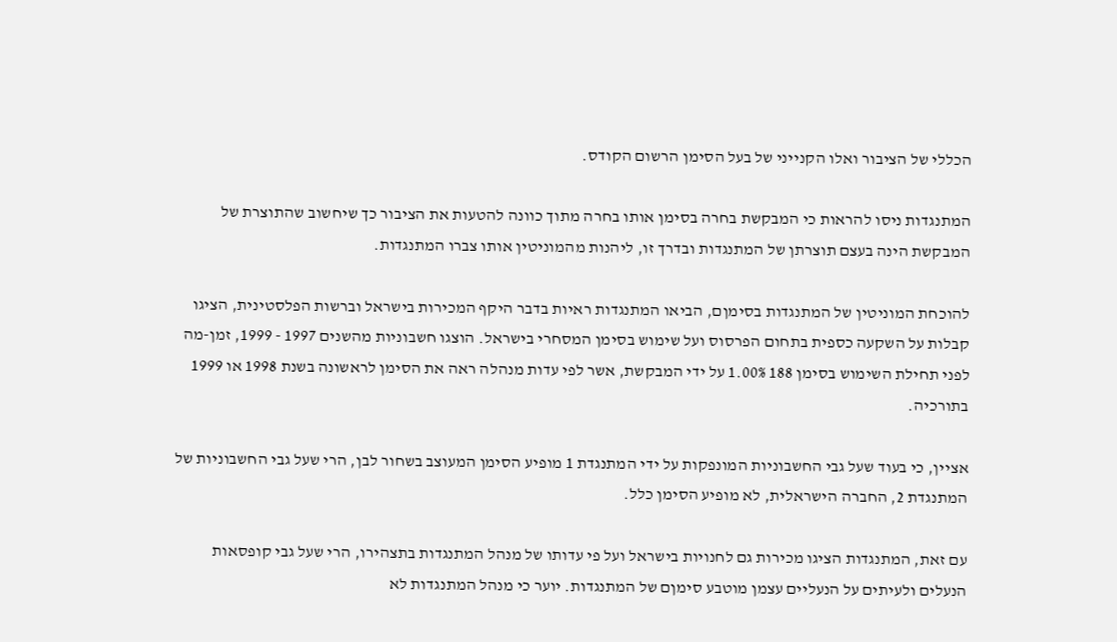הכללי של הציבור ואלו הקנייני של בעל הסימן הרשום הקודס.

המתנגדות ניסו להראות כי המבקשת בחרה בסימן אותו בחרה מתוך כוונה להטעות את הציבור כך שיחשוב שהתוצרת של המבקשת הינה בעצם תוצרתן של המתנגדות ובדרך זו, ליהנות מהמוניטין אותו צברו המתנגדות.

להוכחת המוניטין של המתנגדות בסימןם, הביאו המתנגדות ראיות בדבר היקף המכירות בישראל וברשות הפלסטינית, הציגו קבלות על השקעה כספית בתחום הפרסוס ועל שימוש בסימן המסחרי בישראל. הוצגו חשבוניות מהשנים 1997 - 1999, זמן-מה לפני תחילת השימוש בסימן 188 1.00% על ידי המבקשת, אשר לפי עדות מנהלה ראה את הסימן לראשונה בשנת 1998 או 1999 בתורכיה.

אציין, כי בעוד שעל גבי החשבוניות המונפקות על ידי המתנגדת 1 מופיע הסימן המעוצב בשחור לבן, הרי שעל גבי החשבוניות של המתנגדת 2, החברה הישראלית, לא מופיע הסימן כלל.

עם זאת, המתנגדות הציגו מכירות גם לחנויות בישראל ועל פי עדותו של מנהל המתנגדות בתצהירו, הרי שעל גבי קופסאות הנעלים ולעיתים על הנעליים עצמן מוטבע סימןם של המתנגדות. יוער כי מנהל המתנגדות לא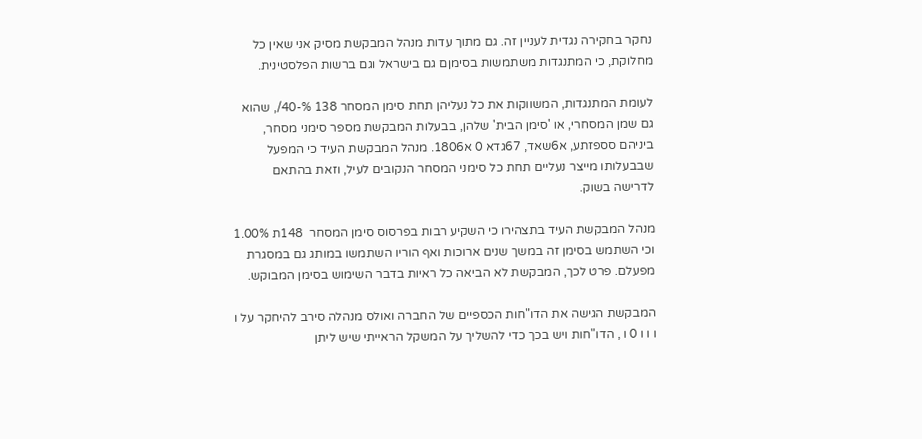נחקר בחקירה נגדית לעניין זה. גם מתוך עדות מנהל המבקשת מסיק אני שאין כל מחלוקת, כי המתנגדות משתמשות בסימןם גם בישראל וגם ברשות הפלסטינית.

לעומת המתנגדות, המשווקות את כל נעליהן תחת סימן המסחר 138 %-40/, שהוא גם שמן המסחרי, או 'סימן הבית' שלהן, בבעלות המבקשת מספר סימני מסחר, ביניהם סספזתע, א6שאד, 67גדא 0 א1806. מנהל המבקשת העיד כי המפעל שבבעלותו מייצר נעליים תחת כל סימני המסחר הנקובים לעיל, וזאת בהתאם לדרישה בשוק.

מנהל המבקשת העיד בתצהירו כי השקיע רבות בפרסוס סימן המסחר  148ת 1.00% וכי השתמש בסימן זה במשך שנים ארוכות ואף הוריו השתמשו במותג גם במסגרת מפעלם. פרט לכך, המבקשת לא הביאה כל ראיות בדבר השימוש בסימן המבוקש.

המבקשת הגישה את הדו"חות הכספיים של החברה ואולס מנהלה סירב להיחקר על ו ו ו ו 0 ו , הדו"חות ויש בכך כדי להשליך על המשקל הראייתי שיש ליתן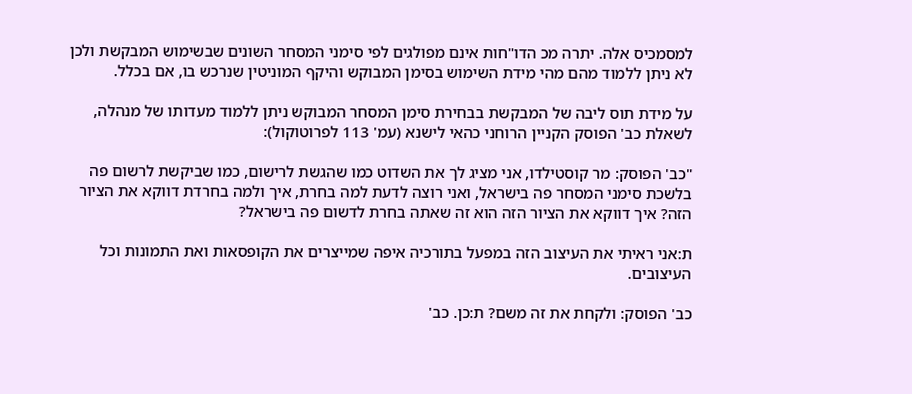למסמכיס אלה. יתרה מכ הדו"חות אינם מפולגים לפי סימני המסחר השונים שבשימוש המבקשת ולכן לא ניתן ללמוד מהם מהי מידת השימוש בסימן המבוקש והיקף המוניטין שנרכש בו, אם בכלל.

על מידת תוס ליבה של המבקשת בבחירת סימן המסחר המבוקש ניתן ללמוד מעדותו של מנהלה, לשאלת כב' הפוסק הקניין הרוחני כהאי לישנא (עמ' 113 לפרוטוקול):

"כב' הפוסק: מר קוסטילדו, אני מציג לך את השדוט כמו שהגשת לרישום, כמו שביקשת לרשום פה בלשכת סימני המסחר פה בישראל, ואני רוצה לדעת למה בחרת, איך ולמה בחרדת דווקא את הציור הזה? איך דווקא את הציור הזה הוא זה שאתה בחרת לדשום פה בישראל?

ת:אני ראיתי את העיצוב הזה במפעל בתורכיה איפה שמייצרים את הקופסאות ואת התמונות וכל העיצובים.

כב' הפוסק: ולקחת את זה משם? ת:כן. כב'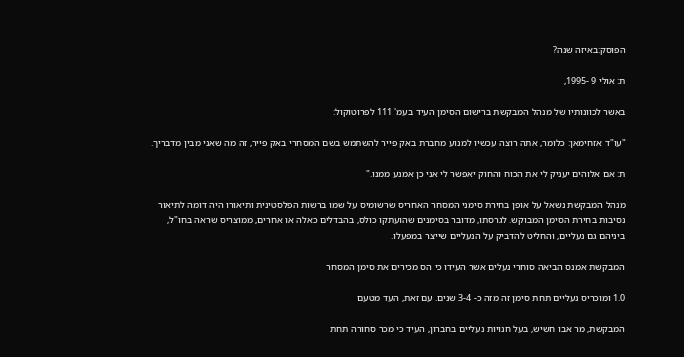הפוסק:באיזה שנה?

ת: אולי 9 -1995,

באשר לכוונותיו של מנהל המבקשת ברישום הסימן העיד בעמ' 111 לפרוטוקול:

"עו"ד אזחימאן: כלומר, אתה רוצה עכשיו למנוע מחברת באק פייר להשתמש בשם המסחרי באק פייר, זה מה שאני מבין מדבריך.

ת: אם אלוהים יעניק לי את הכוח והחוק יאפשר לי אני כן אמנע ממנו."

מנהל המבקשת נשאל על אופן בחירת סימני המסחר האחריס שרשומיס על שמו ברשות הפלסטינית ותיאורו היה דומה לתיאור נסיבות בחירת הסימן המבוקש. לגרסתו, מדובר בסימנים שהועתקו כולס, בהבדלים כאלה או אחרים, ממוצריס שראה בחו"ל, ביניהם גם נעליים, והחליט להדביק על הנעליים שייצר במפעלו.

המבקשת אמנס הביאה סוחרי נעלים אשר העידו כי הס מכירים את סימן המסחר

1.0 ומוכריס נעליים תחת סימן זה מזה כ- 3-4 שנים. עם זאת, העד מטעם

המבקשת, מר אבו חשיש, בעל חנויות נעליים בחברון, העיד כי מכר סחורה תחת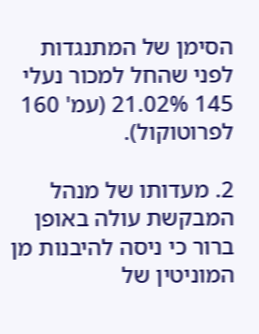הסימן של המתנגדות לפני שהחל למכור נעלי 145 21.02% (עמ' 160 לפרוטוקול).

2. מעדותו של מנהל המבקשת עולה באופן ברור כי ניסה להיבנות מן המוניטין של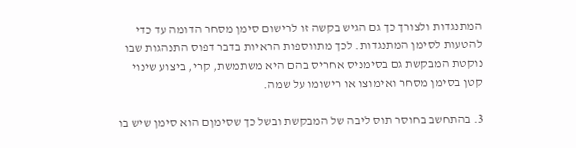המתנגדות ולצורך כך גם הגיש בקשה זו לרישום סימן מסחר הדומה עד כדי להטעות לסימן המתנגדות. לכך מתווספות הראיות בדבר דפוס התנהגות שבו נוקטת המבקשת גם בסימניס אחריס בהם היא משתמשת, קרי, ביצוע שינוי קטן בסימן מסחר ואימוצו או רישומו על שמה.

3. בהתחשב בחוסר תוס ליבה של המבקשת ובשל כך שסימןם הוא סימן שיש בו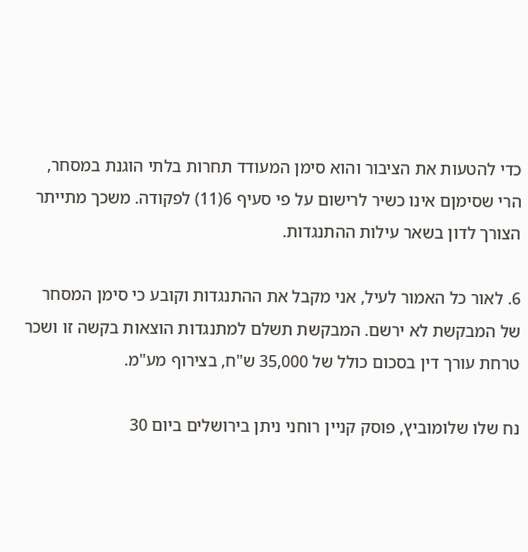כדי להטעות את הציבור והוא סימן המעודד תחרות בלתי הוגנת במסחר, הרי שסימןם אינו כשיר לרישום על פי סעיף 6(11) לפקודה. משכך מתייתר הצורך לדון בשאר עילות ההתנגדות.

6. לאור כל האמור לעיל, אני מקבל את ההתנגדות וקובע כי סימן המסחר של המבקשת לא ירשם. המבקשת תשלם למתנגדות הוצאות בקשה זו ושכר טרחת עורך דין בסכום כולל של 35,000 ש"ח, בצירוף מע"מ.

נח שלו שלומוביץ, פוסק קניין רוחני ניתן בירושלים ביום 30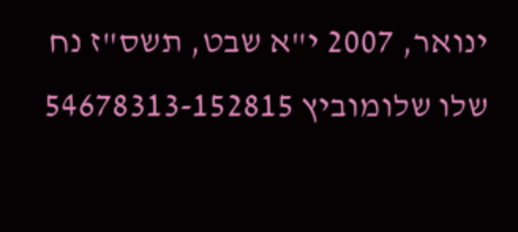ינואר, 2007 י"א שבט, תשס"ז נח שלו שלומוביץ 54678313-152815